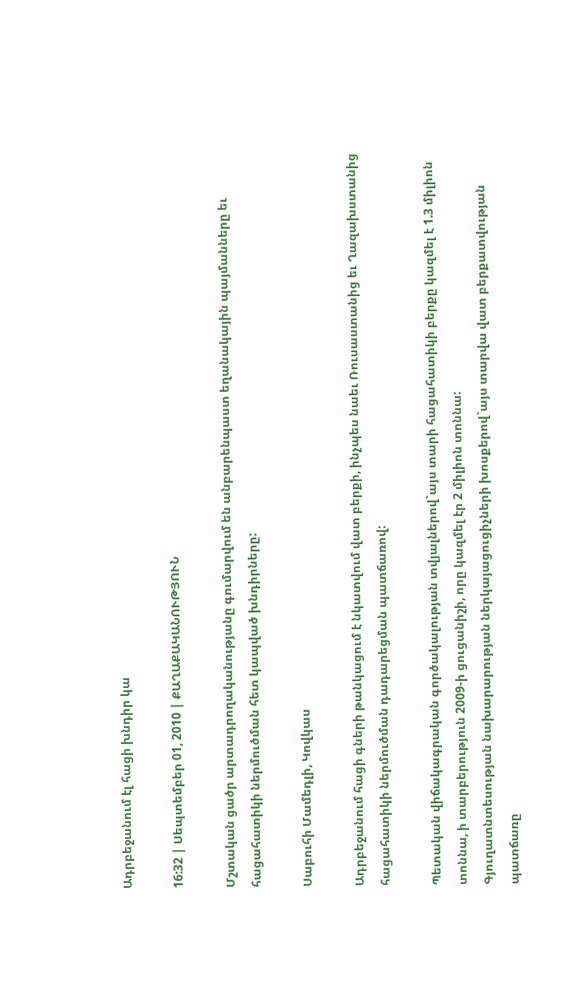Ադրբեջանում էլ հացի խնդիր կա

16:32 | Սեպտեմբեր 01, 2010 | ՔԱՂԱՔԱԿԱՆՈՒԹՅՈՒՆ

Մշտական ցածր արտադրողականությանը գումարվում են անբարենպաստ եղանակային պայմանները եւ հացահատիկի ներմուծման հետ կապված խնդիրները:

Սաբուհի Մամեդլի, Կովկաս

Ադրբեջանում հացի գների թանկացում է նկատվում վատ բերքի, ինչպես նաեւ Ռուսաստանից եւ Ղազախստանից հացահատիկի ներմուծման դադարեցման պատճառով:

Պետական վիճակագրական գործակալության տվյալներով`այս տարի հացահատիկի բերքը կազմել է 1.3 միլիոն տոննա, ի տարբերություն 2009-ի ցուցանիշի, որը կազմել էր 2 միլիոն տոննա:
Գյուղատնտեսության նախարարության ներկայացուցիչների խոսքերով`այս տարվա վատ բերքատվության պատճառը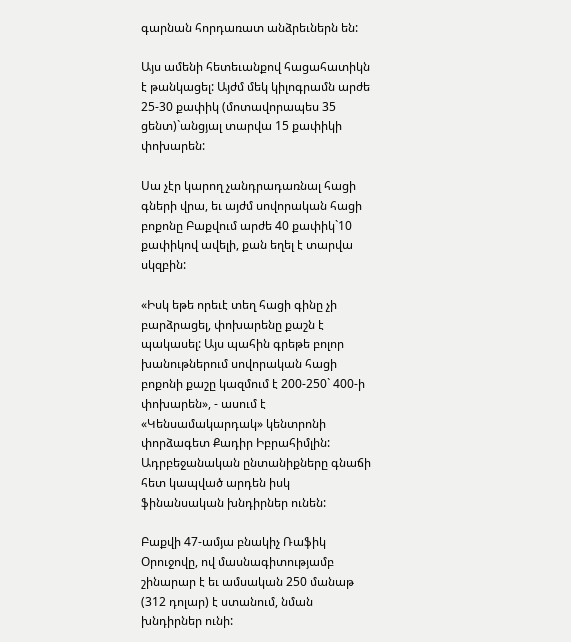գարնան հորդառատ անձրեւներն են:

Այս ամենի հետեւանքով հացահատիկն է թանկացել: Այժմ մեկ կիլոգրամն արժե 25-30 քափիկ (մոտավորապես 35 ցենտ)`անցյալ տարվա 15 քափիկի փոխարեն:

Սա չէր կարող չանդրադառնալ հացի գների վրա, եւ այժմ սովորական հացի բոքոնը Բաքվում արժե 40 քափիկ`10 քափիկով ավելի, քան եղել է տարվա սկզբին:

«Իսկ եթե որեւէ տեղ հացի գինը չի բարձրացել, փոխարենը քաշն է պակասել: Այս պահին գրեթե բոլոր խանութներում սովորական հացի բոքոնի քաշը կազմում է 200-250` 400-ի փոխարեն», - ասում է «Կենսամակարդակ» կենտրոնի փորձագետ Քադիր Իբրահիմլին:
Ադրբեջանական ընտանիքները գնաճի հետ կապված արդեն իսկ ֆինանսական խնդիրներ ունեն:

Բաքվի 47-ամյա բնակիչ Ռաֆիկ Օրուջովը, ով մասնագիտությամբ շինարար է եւ ամսական 250 մանաթ (312 դոլար) է ստանում, նման խնդիրներ ունի: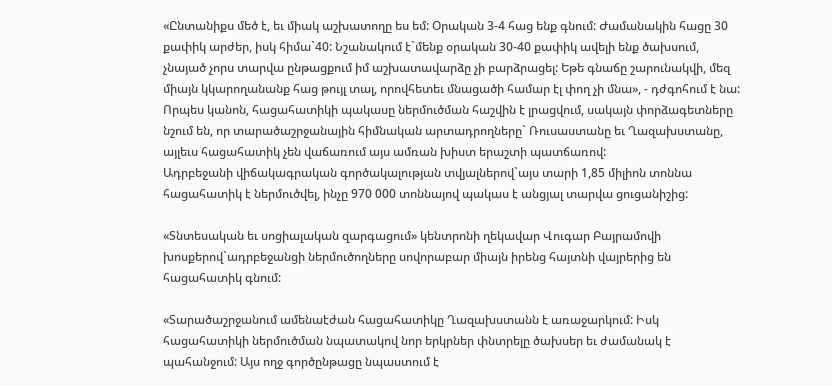«Ընտանիքս մեծ է, եւ միակ աշխատողը ես եմ: Օրական 3-4 հաց ենք գնում: Ժամանակին հացը 30 քափիկ արժեր, իսկ հիմա`40: Նշանակում է`մենք օրական 30-40 քափիկ ավելի ենք ծախսում, չնայած չորս տարվա ընթացքում իմ աշխատավարձը չի բարձրացել: Եթե գնաճը շարունակվի, մեզ միայն կկարողանանք հաց թույլ տալ, որովհետեւ մնացածի համար էլ փող չի մնա», - դժգոհում է նա:
Որպես կանոն, հացահատիկի պակասը ներմուծման հաշվին է լրացվում, սակայն փորձագետները նշում են, որ տարածաշրջանային հիմնական արտադրողները` Ռուսաստանը եւ Ղազախստանը, այլեւս հացահատիկ չեն վաճառում այս ամռան խիստ երաշտի պատճառով:
Ադրբեջանի վիճակագրական գործակալության տվյալներով`այս տարի 1,85 միլիոն տոննա հացահատիկ է ներմուծվել, ինչը 970 000 տոննայով պակաս է անցյալ տարվա ցուցանիշից:

«Տնտեսական եւ սոցիալական զարգացում» կենտրոնի ղեկավար Վուգար Բայրամովի խոսքերով`ադրբեջանցի ներմուծողները սովորաբար միայն իրենց հայտնի վայրերից են հացահատիկ գնում:

«Տարածաշրջանում ամենաէժան հացահատիկը Ղազախստանն է առաջարկում: Իսկ հացահատիկի ներմուծման նպատակով նոր երկրներ փնտրելը ծախսեր եւ ժամանակ է պահանջում: Այս ողջ գործընթացը նպաստում է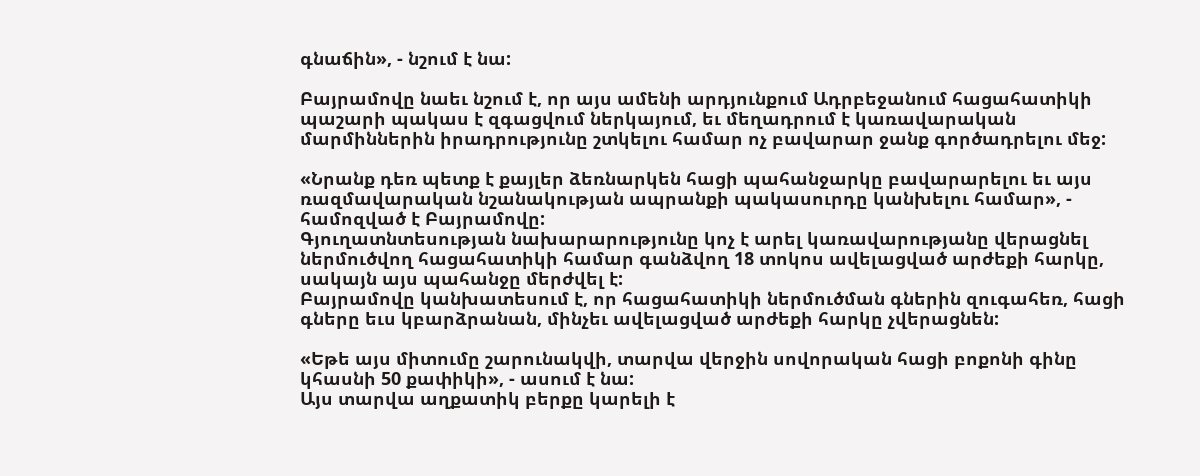գնաճին», - նշում է նա:

Բայրամովը նաեւ նշում է, որ այս ամենի արդյունքում Ադրբեջանում հացահատիկի պաշարի պակաս է զգացվում ներկայում, եւ մեղադրում է կառավարական մարմիններին իրադրությունը շտկելու համար ոչ բավարար ջանք գործադրելու մեջ:

«Նրանք դեռ պետք է քայլեր ձեռնարկեն հացի պահանջարկը բավարարելու եւ այս ռազմավարական նշանակության ապրանքի պակասուրդը կանխելու համար», - համոզված է Բայրամովը:
Գյուղատնտեսության նախարարությունը կոչ է արել կառավարությանը վերացնել ներմուծվող հացահատիկի համար գանձվող 18 տոկոս ավելացված արժեքի հարկը, սակայն այս պահանջը մերժվել է:
Բայրամովը կանխատեսում է, որ հացահատիկի ներմուծման գներին զուգահեռ, հացի գները եւս կբարձրանան, մինչեւ ավելացված արժեքի հարկը չվերացնեն:

«Եթե այս միտումը շարունակվի, տարվա վերջին սովորական հացի բոքոնի գինը կհասնի 50 քափիկի», - ասում է նա:
Այս տարվա աղքատիկ բերքը կարելի է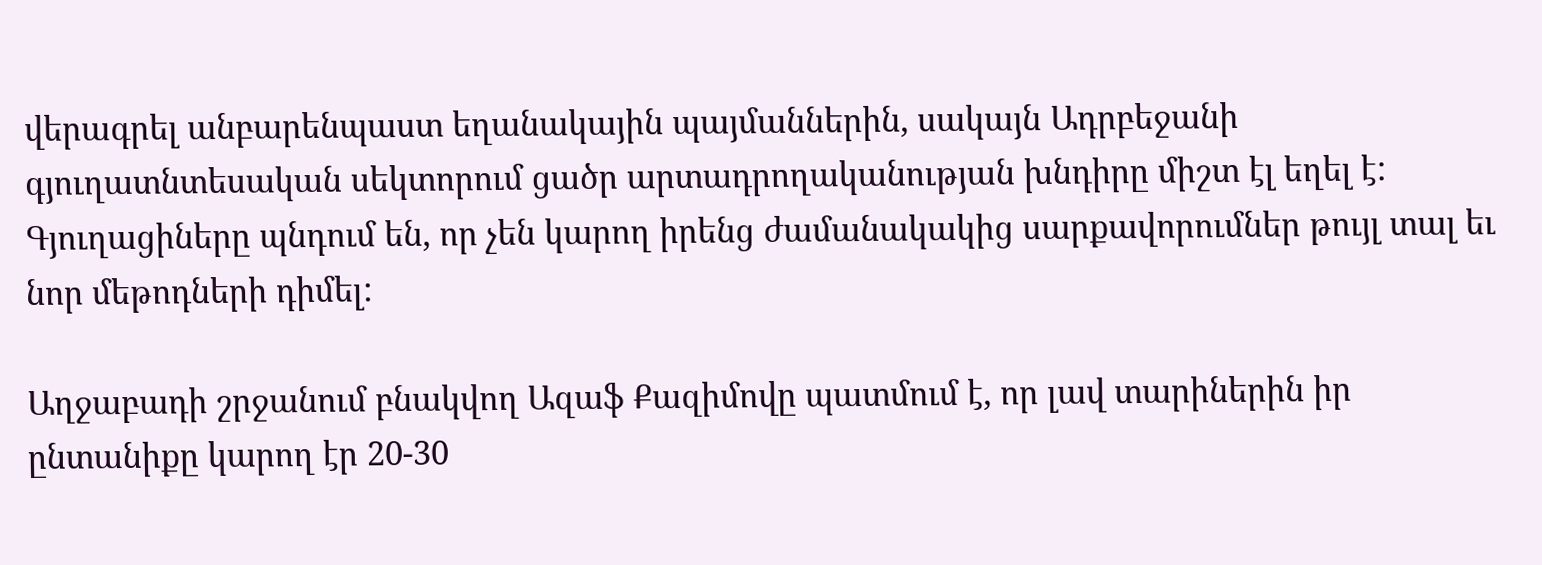վերագրել անբարենպաստ եղանակային պայմաններին, սակայն Ադրբեջանի գյուղատնտեսական սեկտորում ցածր արտադրողականության խնդիրը միշտ էլ եղել է:
Գյուղացիները պնդում են, որ չեն կարող իրենց ժամանակակից սարքավորումներ թույլ տալ եւ նոր մեթոդների դիմել:

Աղջաբադի շրջանում բնակվող Ազաֆ Քազիմովը պատմում է, որ լավ տարիներին իր ընտանիքը կարող էր 20-30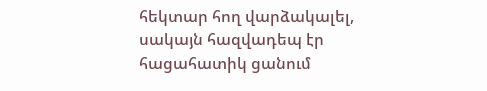հեկտար հող վարձակալել, սակայն հազվադեպ էր հացահատիկ ցանում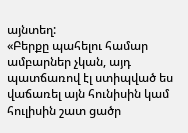այնտեղ:
«Բերքը պահելու համար ամբարներ չկան, այդ պատճառով էլ ստիպված ես վաճառել այն հունիսին կամ հուլիսին շատ ցածր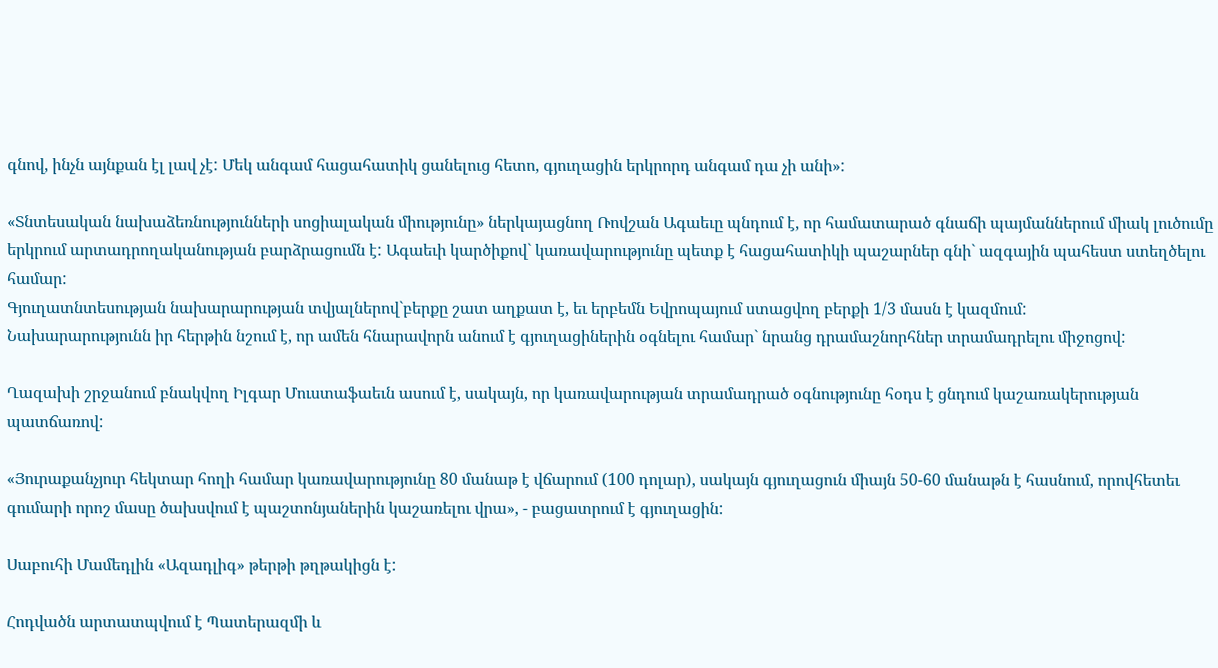գնով, ինչն այնքան էլ լավ չէ: Մեկ անգամ հացահատիկ ցանելուց հետո, գյուղացին երկրորդ անգամ դա չի անի»:

«Տնտեսական նախաձեռնությունների սոցիալական միությունը» ներկայացնող Ռովշան Ագաեւը պնդում է, որ համատարած գնաճի պայմաններում միակ լուծումը երկրում արտադրողականության բարձրացումն է: Ագաեւի կարծիքով` կառավարությունը պետք է հացահատիկի պաշարներ գնի` ազգային պահեստ ստեղծելու համար:
Գյուղատնտեսության նախարարության տվյալներով`բերքը շատ աղքատ է, եւ երբեմն Եվրոպայում ստացվող բերքի 1/3 մասն է կազմում:
Նախարարությունն իր հերթին նշում է, որ ամեն հնարավորն անում է գյուղացիներին օգնելու համար` նրանց դրամաշնորհներ տրամադրելու միջոցով:

Ղազախի շրջանում բնակվող Իլգար Մուստաֆաեւն ասում է, սակայն, որ կառավարության տրամադրած օգնությունը հօդս է ցնդում կաշառակերության պատճառով:

«Յուրաքանչյուր հեկտար հողի համար կառավարությունը 80 մանաթ է վճարում (100 դոլար), սակայն գյուղացուն միայն 50-60 մանաթն է հասնում, որովհետեւ գումարի որոշ մասը ծախսվում է պաշտոնյաներին կաշառելու վրա», - բացատրում է գյուղացին:

Սաբուհի Մամեդլին «Ազադլիգ» թերթի թղթակիցն է:

Հոդվածն արտատպվում է Պատերազմի և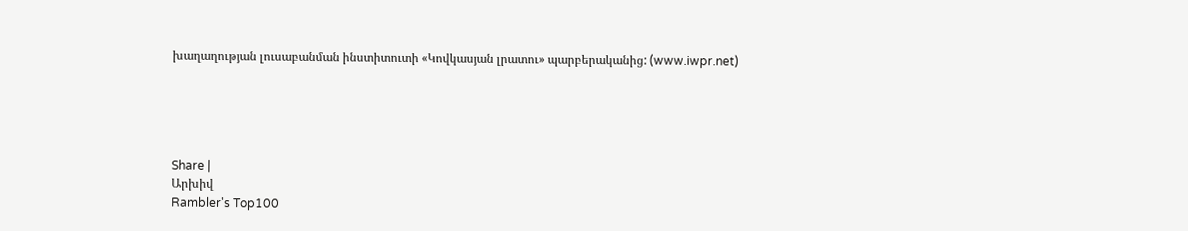խաղաղության լուսաբանման ինստիտուտի «Կովկասյան լրատու» պարբերականից: (www.iwpr.net)





Share |
Արխիվ
Rambler's Top100